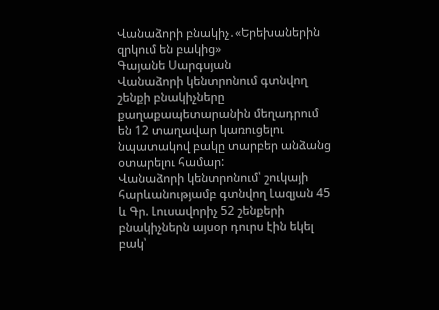Վանաձորի բնակիչ․«Երեխաներին զրկում են բակից»
Գայանե Սարգսյան
Վանաձորի կենտրոնում գտնվող շենքի բնակիչները քաղաքապետարանին մեղադրում են 12 տաղավար կառուցելու նպատակով բակը տարբեր անձանց օտարելու համար:
Վանաձորի կենտրոնում՝ շուկայի հարևանությամբ գտնվող Լազյան 45 և Գր. Լուսավորիչ 52 շենքերի բնակիչներն այսօր դուրս էին եկել բակ՝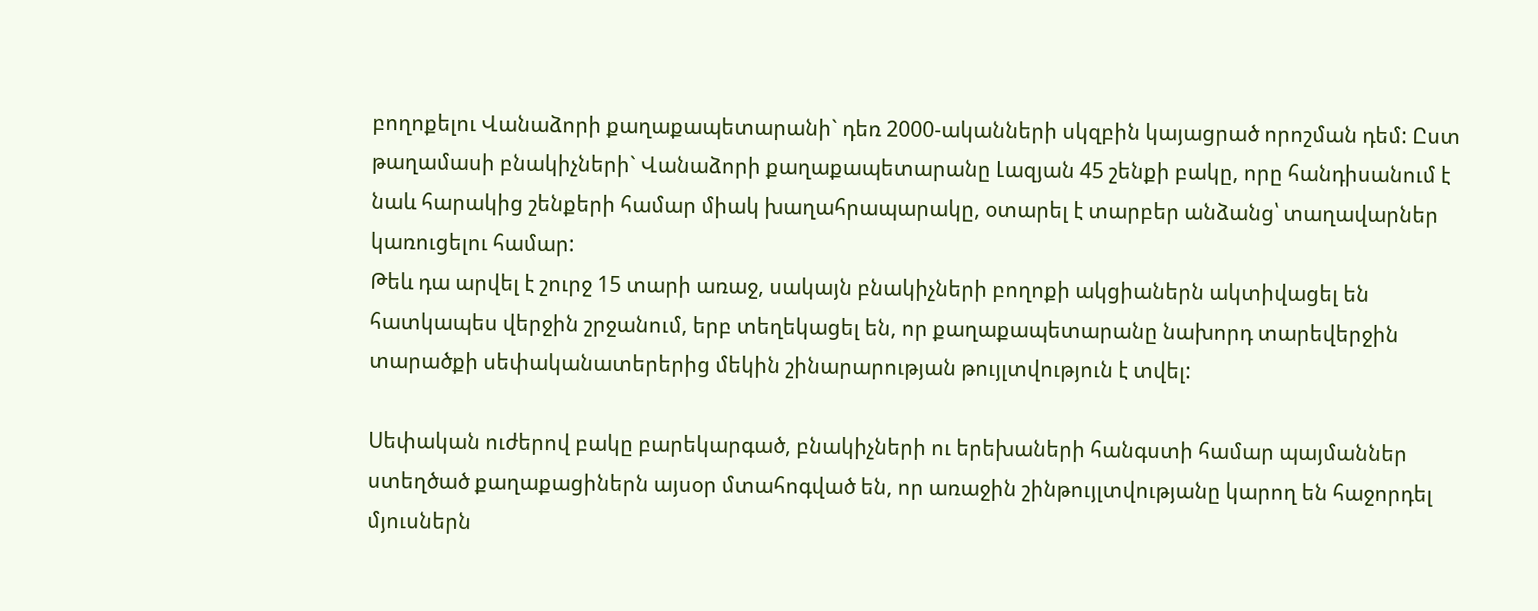բողոքելու Վանաձորի քաղաքապետարանի` դեռ 2000-ականների սկզբին կայացրած որոշման դեմ: Ըստ թաղամասի բնակիչների` Վանաձորի քաղաքապետարանը Լազյան 45 շենքի բակը, որը հանդիսանում է նաև հարակից շենքերի համար միակ խաղահրապարակը, օտարել է տարբեր անձանց՝ տաղավարներ կառուցելու համար:
Թեև դա արվել է շուրջ 15 տարի առաջ, սակայն բնակիչների բողոքի ակցիաներն ակտիվացել են հատկապես վերջին շրջանում, երբ տեղեկացել են, որ քաղաքապետարանը նախորդ տարեվերջին տարածքի սեփականատերերից մեկին շինարարության թույլտվություն է տվել:

Սեփական ուժերով բակը բարեկարգած, բնակիչների ու երեխաների հանգստի համար պայմաններ ստեղծած քաղաքացիներն այսօր մտահոգված են, որ առաջին շինթույլտվությանը կարող են հաջորդել մյուսներն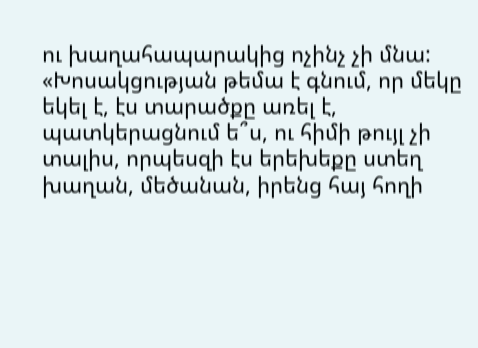ու խաղահապարակից ոչինչ չի մնա:
«Խոսակցության թեմա է գնում, որ մեկը եկել է, էս տարածքը առել է, պատկերացնում ե՞ս, ու հիմի թույլ չի տալիս, որպեսզի էս երեխեքը ստեղ խաղան, մեծանան, իրենց հայ հողի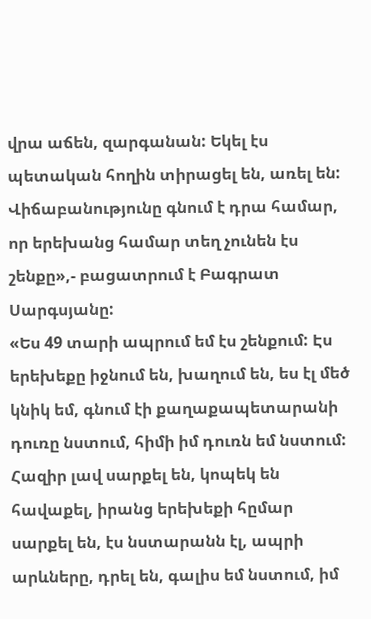վրա աճեն, զարգանան: Եկել էս պետական հողին տիրացել են, առել են: Վիճաբանությունը գնում է դրա համար, որ երեխանց համար տեղ չունեն էս շենքը»,- բացատրում է Բագրատ Սարգսյանը:
«Ես 49 տարի ապրում եմ էս շենքում: Էս երեխեքը իջնում են, խաղում են, ես էլ մեծ կնիկ եմ, գնում էի քաղաքապետարանի դուռը նստում, հիմի իմ դուռն եմ նստում: Հազիր լավ սարքել են, կոպեկ են հավաքել, իրանց երեխեքի հըմար սարքել են, էս նստարանն էլ, ապրի արևները, դրել են, գալիս եմ նստում, իմ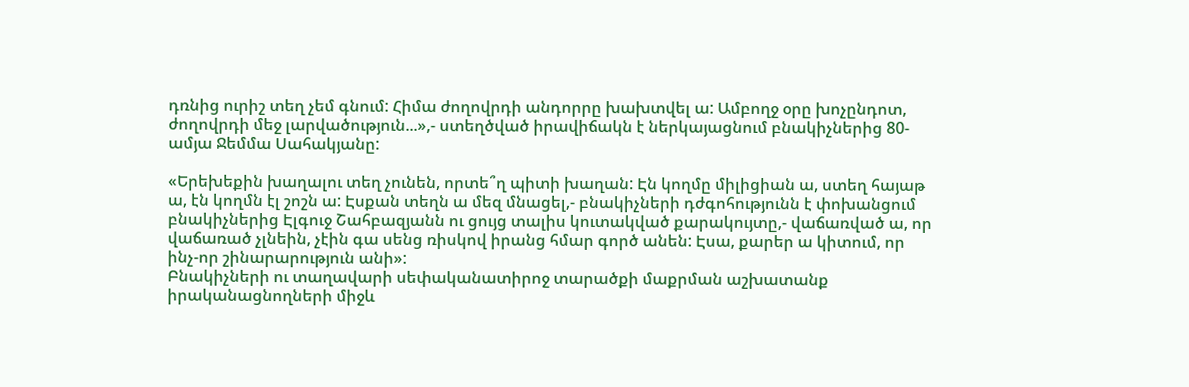դռնից ուրիշ տեղ չեմ գնում: Հիմա ժողովրդի անդորրը խախտվել ա: Ամբողջ օրը խոչընդոտ, ժողովրդի մեջ լարվածություն...»,- ստեղծված իրավիճակն է ներկայացնում բնակիչներից 80-ամյա Ջեմմա Սահակյանը:

«Երեխեքին խաղալու տեղ չունեն, որտե՞ղ պիտի խաղան: Էն կողմը միլիցիան ա, ստեղ հայաթ ա, էն կողմն էլ շոշն ա: Էսքան տեղն ա մեզ մնացել,- բնակիչների դժգոհությունն է փոխանցում բնակիչներից Էլգուջ Շահբազյանն ու ցույց տալիս կուտակված քարակույտը,- վաճառված ա, որ վաճառած չլնեին, չէին գա սենց ռիսկով իրանց հմար գործ անեն: Էսա, քարեր ա կիտում, որ ինչ-որ շինարարություն անի»:
Բնակիչների ու տաղավարի սեփականատիրոջ տարածքի մաքրման աշխատանք իրականացնողների միջև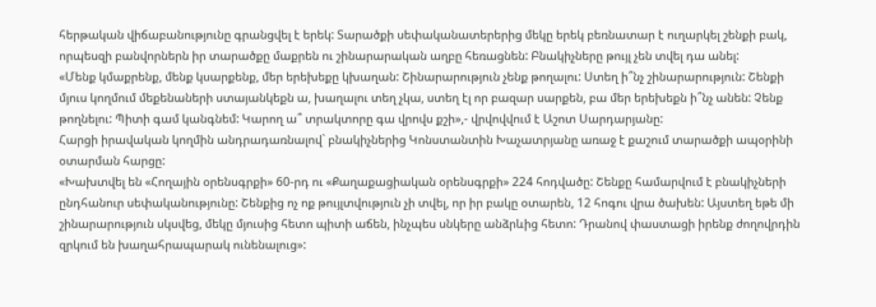հերթական վիճաբանությունը գրանցվել է երեկ: Տարածքի սեփականատերերից մեկը երեկ բեռնատար է ուղարկել շենքի բակ, որպեսզի բանվորներն իր տարածքը մաքրեն ու շինարարական աղբը հեռացնեն: Բնակիչները թույլ չեն տվել դա անել:
«Մենք կմաքրենք, մենք կսարքենք, մեր երեխեքը կխաղան: Շինարարություն չենք թողալու: Ստեղ ի՞նչ շինարարություն: Շենքի մյուս կողմում մեքենաների ստայանկեքն ա, խաղալու տեղ չկա, ստեղ էլ որ բազար սարքեն, բա մեր երեխեքն ի՞նչ անեն: Չենք թողնելու: Պիտի գամ կանգնեմ: Կարող ա՞ տրակտորը գա վրովս քշի»,- վրվովվում է Աշոտ Սարդարյանը:
Հարցի իրավական կողմին անդրադառնալով` բնակիչներից Կոնստանտին Խաչատրյանը առաջ է քաշում տարածքի ապօրինի օտարման հարցը:
«Խախտվել են «Հողային օրենսգրքի» 60-րդ ու «Քաղաքացիական օրենսգրքի» 224 հոդվածը: Շենքը համարվում է բնակիչների ընդհանուր սեփականությունը: Շենքից ոչ ոք թույլտվություն չի տվել, որ իր բակը օտարեն, 12 հոգու վրա ծախեն: Այստեղ եթե մի շինարարություն սկսվեց, մեկը մյուսից հետո պիտի աճեն, ինչպես սնկերը անձրևից հետո: Դրանով փաստացի իրենք ժողովրդին զրկում են խաղահրապարակ ունենալուց»: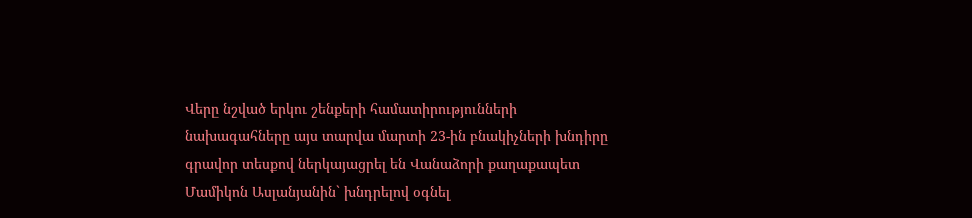Վերը նշված երկու շենքերի համատիրությունների նախագահները այս տարվա մարտի 23-ին բնակիչների խնդիրը գրավոր տեսքով ներկայացրել են Վանաձորի քաղաքապետ Մամիկոն Ասլանյանին` խնդրելով օգնել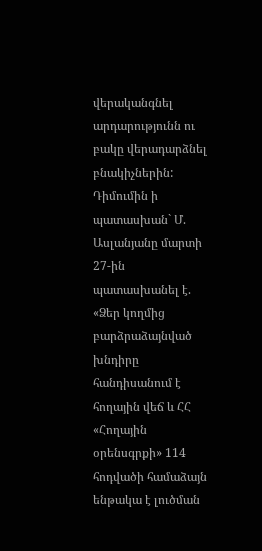վերականգնել արդարությունն ու բակը վերադարձնել բնակիչներին: Դիմումին ի պատասխան` Մ. Ասլանյանը մարտի 27-ին պատասխանել է. «Ձեր կողմից բարձրաձայնված խնդիրը հանդիսանում է հողային վեճ և ՀՀ «Հողային օրենսգրքի» 114 հոդվածի համաձայն ենթակա է լուծման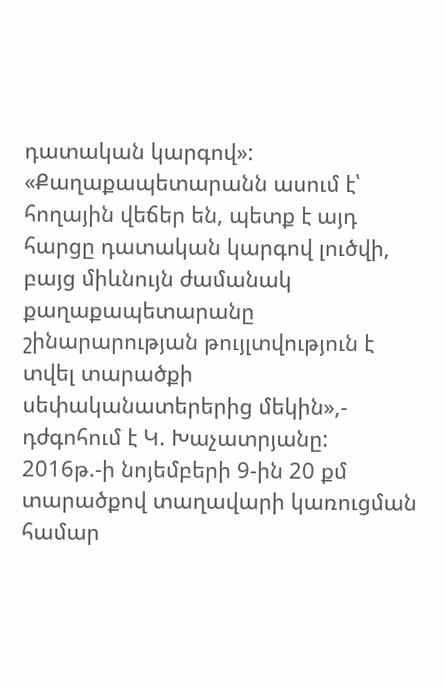դատական կարգով»:
«Քաղաքապետարանն ասում է՝ հողային վեճեր են, պետք է այդ հարցը դատական կարգով լուծվի, բայց միևնույն ժամանակ քաղաքապետարանը շինարարության թույլտվություն է տվել տարածքի սեփականատերերից մեկին»,- դժգոհում է Կ. Խաչատրյանը:
2016թ.-ի նոյեմբերի 9-ին 20 քմ տարածքով տաղավարի կառուցման համար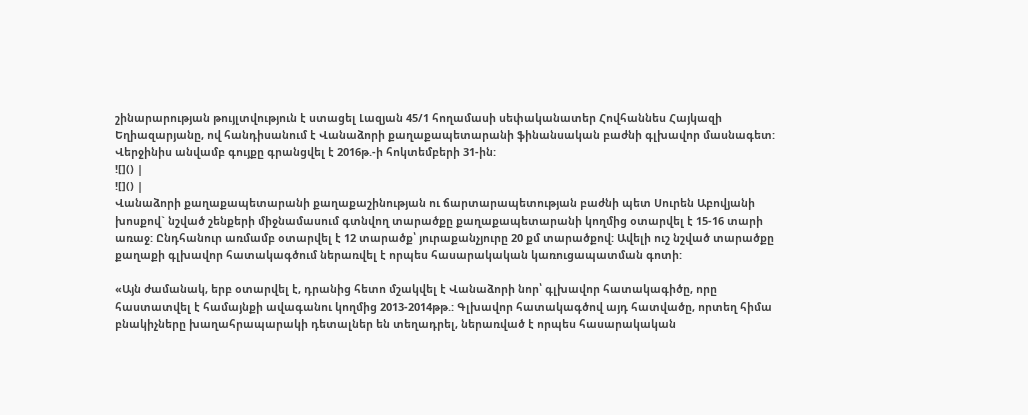շինարարության թույլտվություն է ստացել Լազյան 45/1 հողամասի սեփականատեր Հովհաննես Հայկազի Եղիազարյանը, ով հանդիսանում է Վանաձորի քաղաքապետարանի ֆինանսական բաժնի գլխավոր մասնագետ: Վերջինիս անվամբ գույքը գրանցվել է 2016թ.-ի հոկտեմբերի 31-ին:
![]() |
![]() |
Վանաձորի քաղաքապետարանի քաղաքաշինության ու ճարտարապետության բաժնի պետ Սուրեն Աբովյանի խոսքով` նշված շենքերի միջնամասում գտնվող տարածքը քաղաքապետարանի կողմից օտարվել է 15-16 տարի առաջ: Ընդհանուր առմամբ օտարվել է 12 տարածք՝ յուրաքանչյուրը 20 քմ տարածքով: Ավելի ուշ նշված տարածքը քաղաքի գլխավոր հատակագծում ներառվել է որպես հասարակական կառուցապատման գոտի:

«Այն ժամանակ, երբ օտարվել է, դրանից հետո մշակվել է Վանաձորի նոր՝ գլխավոր հատակագիծը, որը հաստատվել է համայնքի ավագանու կողմից 2013-2014թթ.: Գլխավոր հատակագծով այդ հատվածը, որտեղ հիմա բնակիչները խաղահրապարակի դետալներ են տեղադրել, ներառված է որպես հասարակական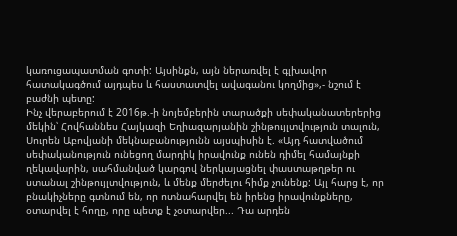կառուցապատման գոտի: Այսինքն, այն ներառվել է գլխավոր հատակագծում այդպես և հաստատվել ավագանու կողմից»,- նշում է բաժնի պետը:
Ինչ վերաբերում է 2016թ.-ի նոյեմբերին տարածքի սեփականատերերից մեկին՝ Հովհաննես Հայկազի Եղիազարյանին շինթույլտվություն տալուն, Սուրեն Աբովյանի մեկնաբանությունն այսպիսին է. «Այդ հատվածում սեփականություն ունեցող մարդիկ իրավունք ունեն դիմել համայնքի ղեկավարին, սահմանված կարգով ներկայացնել փաստաթղթեր ու ստանալ շինթույլտվություն, և մենք մերժելու հիմք չունենք: Այլ հարց է, որ բնակիչները գտնում են, որ ոտնահարվել են իրենց իրավունքները, օտարվել է հողը, որը պետք է չօտարվեր... Դա արդեն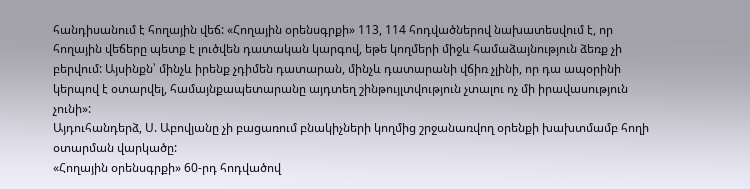հանդիսանում է հողային վեճ: «Հողային օրենսգրքի» 113, 114 հոդվածներով նախատեսվում է, որ հողային վեճերը պետք է լուծվեն դատական կարգով, եթե կողմերի միջև համաձայնություն ձեռք չի բերվում: Այսինքն՝ մինչև իրենք չդիմեն դատարան, մինչև դատարանի վճիռ չլինի, որ դա ապօրինի կերպով է օտարվել, համայնքապետարանը այդտեղ շինթույլտվություն չտալու ոչ մի իրավասություն չունի»:
Այդուհանդերձ, Ս. Աբովյանը չի բացառում բնակիչների կողմից շրջանառվող օրենքի խախտմամբ հողի օտարման վարկածը:
«Հողային օրենսգրքի» 60-րդ հոդվածով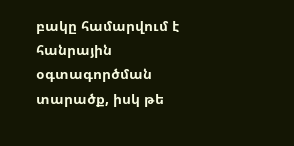բակը համարվում է հանրային օգտագործման տարածք, իսկ թե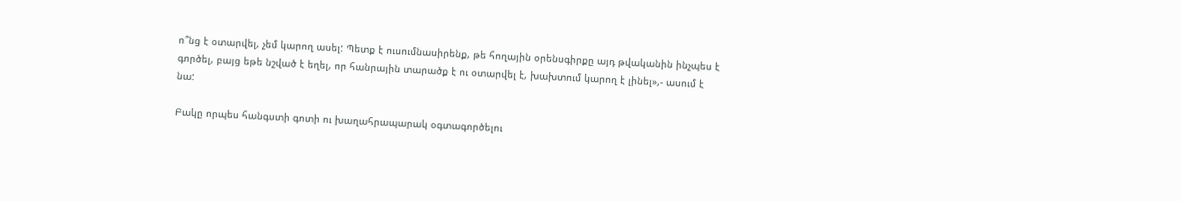ո՞նց է օտարվել, չեմ կարող ասել: Պետք է ուսումնասիրենք, թե հողային օրենսգիրքը այդ թվականին ինչպես է գործել, բայց եթե նշված է եղել, որ հանրային տարածք է ու օտարվել է, խախտում կարող է լինել»,- ասում է նա:

Բակը որպես հանգստի գոտի ու խաղահրապարակ օգտագործելու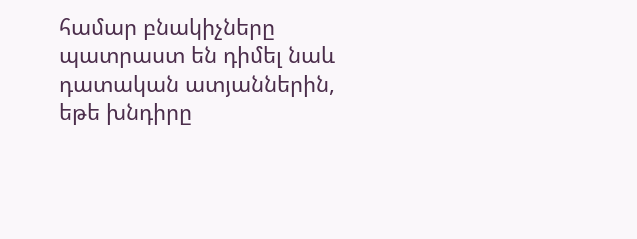համար բնակիչները պատրաստ են դիմել նաև դատական ատյաններին, եթե խնդիրը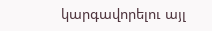կարգավորելու այլ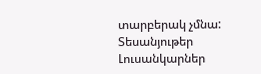տարբերակ չմնա:
Տեսանյութեր
Լուսանկարներ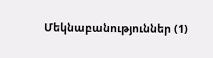Մեկնաբանություններ (1)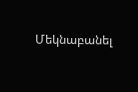Մեկնաբանել